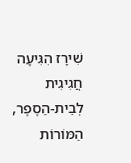שִׁירָז הִגִּיעָה חֲגִיגִית לְבֵית-הַסֶפֶר,
הַמּוֹרוֹת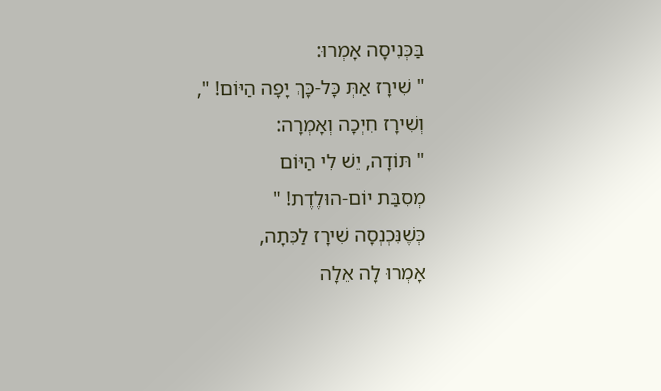בַּכְּנִיסָה אָמְרוּ:
" שִׁירָז אַתְּ כָּל-כָּךְ יָפָה הַיּוֹם! ",
וְשִׁירָז חִיְכָה וְאָמְרָה:
" תּוֹדָה, יֵשׁ לִי הַיּוֹם
מְסִבַּת יוֹם-הוּלֶדֶת! "
כְּשֶׁנִּכְנְסָה שִׁירָז לַכִּתָה,
אָמְרוּ לָה אֵלָה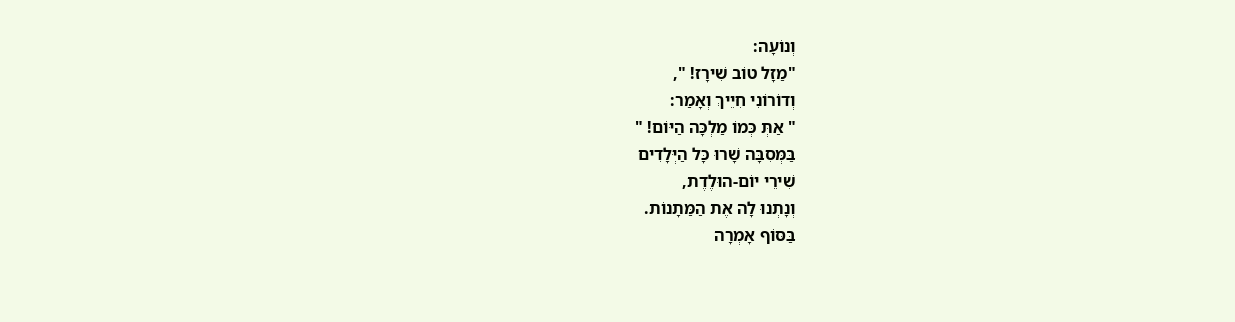וְנוֹעָה:
"מַזָל טוֹב שִׁירָז! ",
וְדוֹרוֹנִי חִיֵיךְ וְאָמַר:
" אַתְּ כְּמוֹ מַלְכָּה הַיּוֹם! "
בַּמְּסִבָּה שָׁרוּ כָּל הַיְּלָדִים
שִׁירֵי יוֹם-הוּלֶדֶת,
וְנָתְנוּ לָה אֶת הַמַּתָנוֹת.
בַּסּוֹף אָמְרָה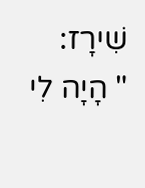שִׁירָז:
" הָיָה לִי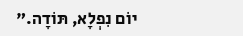יוֹם נִפְלָא, תּוֹדָה."